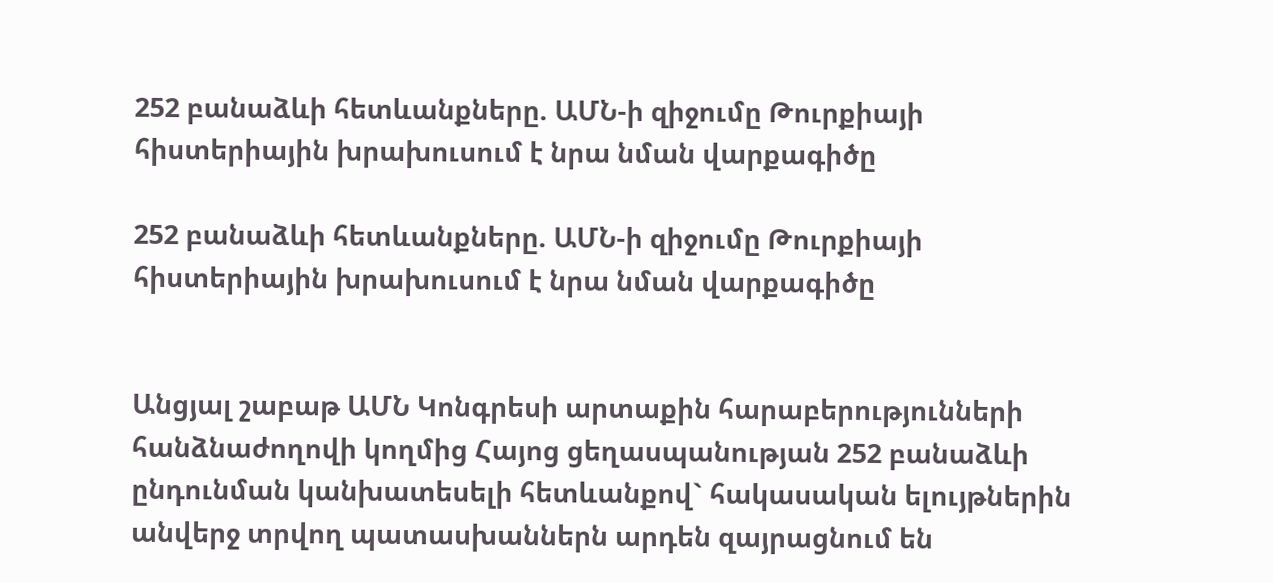252 բանաձևի հետևանքները. ԱՄՆ-ի զիջումը Թուրքիայի հիստերիային խրախուսում է նրա նման վարքագիծը

252 բանաձևի հետևանքները. ԱՄՆ-ի զիջումը Թուրքիայի հիստերիային խրախուսում է նրա նման վարքագիծը


Անցյալ շաբաթ ԱՄՆ Կոնգրեսի արտաքին հարաբերությունների հանձնաժողովի կողմից Հայոց ցեղասպանության 252 բանաձևի ընդունման կանխատեսելի հետևանքով` հակասական ելույթներին անվերջ տրվող պատասխաններն արդեն զայրացնում են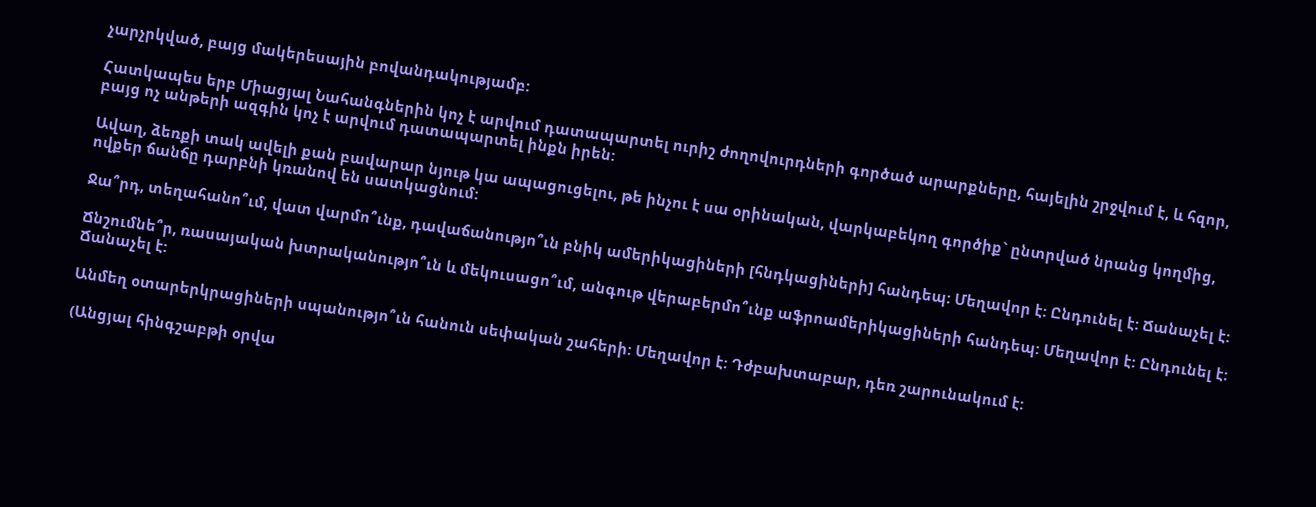չարչրկված, բայց մակերեսային բովանդակությամբ:

Հատկապես երբ Միացյալ Նահանգներին կոչ է արվում դատապարտել ուրիշ ժողովուրդների գործած արարքները, հայելին շրջվում է, և հզոր, բայց ոչ անթերի ազգին կոչ է արվում դատապարտել ինքն իրեն:

Ավաղ, ձեռքի տակ ավելի քան բավարար նյութ կա ապացուցելու, թե ինչու է սա օրինական, վարկաբեկող գործիք` ընտրված նրանց կողմից, ովքեր ճանճը դարբնի կռանով են սատկացնում:

Ջա՞րդ, տեղահանո՞ւմ, վատ վարմո՞ւնք, դավաճանությո՞ւն բնիկ ամերիկացիների [հնդկացիների] հանդեպ: Մեղավոր է: Ընդունել է: Ճանաչել է:

Ճնշումնե՞ր, ռասայական խտրականությո՞ւն և մեկուսացո՞ւմ, անգութ վերաբերմո՞ւնք աֆրոամերիկացիների հանդեպ: Մեղավոր է: Ընդունել է: Ճանաչել է:

Անմեղ օտարերկրացիների սպանությո՞ւն հանուն սեփական շահերի: Մեղավոր է: Դժբախտաբար, դեռ շարունակում է:

(Անցյալ հինգշաբթի օրվա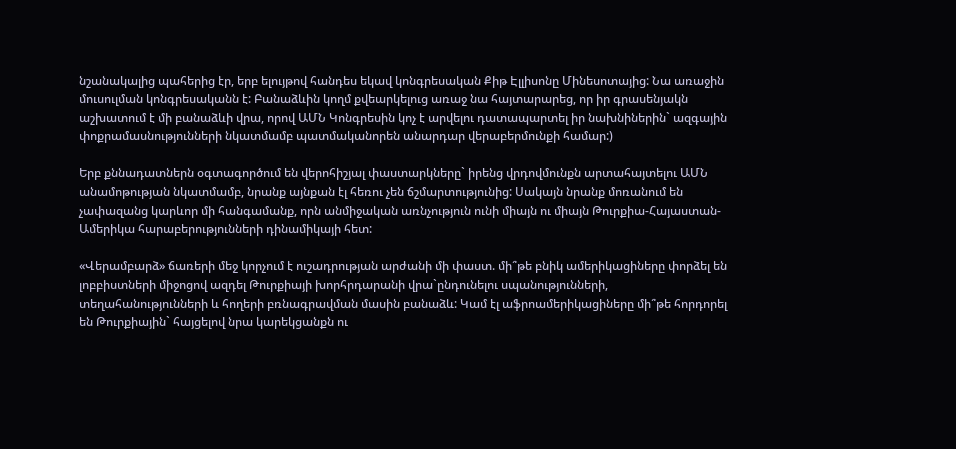նշանակալից պահերից էր, երբ ելույթով հանդես եկավ կոնգրեսական Քիթ Էլլիսոնը Մինեսոտայից: Նա առաջին մուսուլման կոնգրեսականն է: Բանաձևին կողմ քվեարկելուց առաջ նա հայտարարեց, որ իր գրասենյակն աշխատում է մի բանաձևի վրա, որով ԱՄՆ Կոնգրեսին կոչ է արվելու դատապարտել իր նախնիներին` ազգային փոքրամասնությունների նկատմամբ պատմականորեն անարդար վերաբերմունքի համար:)

Երբ քննադատներն օգտագործում են վերոհիշյալ փաստարկները` իրենց վրդովմունքն արտահայտելու ԱՄՆ անամոթության նկատմամբ, նրանք այնքան էլ հեռու չեն ճշմարտությունից: Սակայն նրանք մոռանում են չափազանց կարևոր մի հանգամանք, որն անմիջական առնչություն ունի միայն ու միայն Թուրքիա-Հայաստան-Ամերիկա հարաբերությունների դինամիկայի հետ:

«Վերամբարձ» ճառերի մեջ կորչում է ուշադրության արժանի մի փաստ. մի՞թե բնիկ ամերիկացիները փորձել են լոբբիստների միջոցով ազդել Թուրքիայի խորհրդարանի վրա`ընդունելու սպանությունների, տեղահանությունների և հողերի բռնագրավման մասին բանաձև: Կամ էլ աֆրոամերիկացիները մի՞թե հորդորել են Թուրքիային` հայցելով նրա կարեկցանքն ու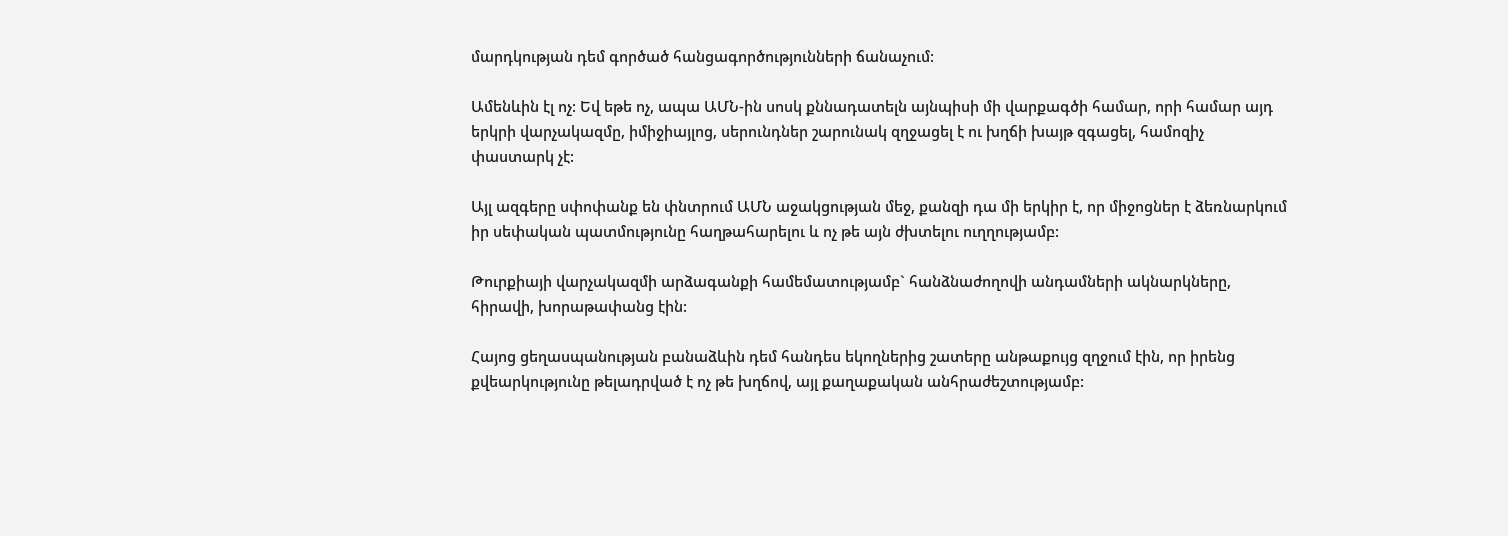մարդկության դեմ գործած հանցագործությունների ճանաչում:

Ամենևին էլ ոչ: Եվ եթե ոչ, ապա ԱՄՆ-ին սոսկ քննադատելն այնպիսի մի վարքագծի համար, որի համար այդ երկրի վարչակազմը, իմիջիայլոց, սերունդներ շարունակ զղջացել է ու խղճի խայթ զգացել, համոզիչ փաստարկ չէ:

Այլ ազգերը սփոփանք են փնտրում ԱՄՆ աջակցության մեջ, քանզի դա մի երկիր է, որ միջոցներ է ձեռնարկում իր սեփական պատմությունը հաղթահարելու և ոչ թե այն ժխտելու ուղղությամբ:

Թուրքիայի վարչակազմի արձագանքի համեմատությամբ` հանձնաժողովի անդամների ակնարկները, հիրավի, խորաթափանց էին:

Հայոց ցեղասպանության բանաձևին դեմ հանդես եկողներից շատերը անթաքույց զղջում էին, որ իրենց քվեարկությունը թելադրված է ոչ թե խղճով, այլ քաղաքական անհրաժեշտությամբ: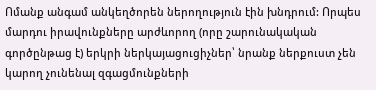Ոմանք անգամ անկեղծորեն ներողություն էին խնդրում: Որպես մարդու իրավունքները արժևորող (որը շարունակական գործընթաց է) երկրի ներկայացուցիչներ՝ նրանք ներքուստ չեն կարող չունենալ զգացմունքների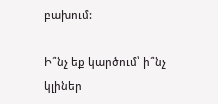բախում:

Ի՞նչ եք կարծում՝ ի՞նչ կլիներ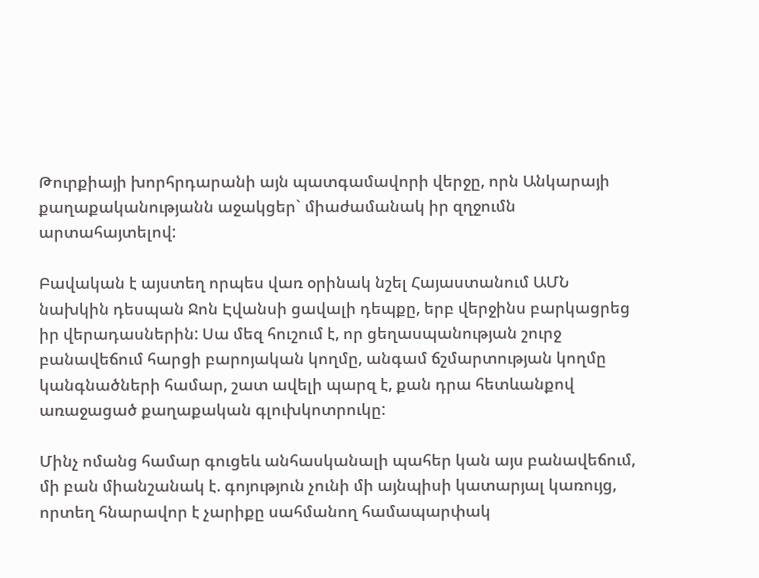Թուրքիայի խորհրդարանի այն պատգամավորի վերջը, որն Անկարայի քաղաքականությանն աջակցեր` միաժամանակ իր զղջումն արտահայտելով:

Բավական է այստեղ որպես վառ օրինակ նշել Հայաստանում ԱՄՆ նախկին դեսպան Ջոն Էվանսի ցավալի դեպքը, երբ վերջինս բարկացրեց իր վերադասներին: Սա մեզ հուշում է, որ ցեղասպանության շուրջ բանավեճում հարցի բարոյական կողմը, անգամ ճշմարտության կողմը կանգնածների համար, շատ ավելի պարզ է, քան դրա հետևանքով առաջացած քաղաքական գլուխկոտրուկը:

Մինչ ոմանց համար գուցեև անհասկանալի պահեր կան այս բանավեճում, մի բան միանշանակ է. գոյություն չունի մի այնպիսի կատարյալ կառույց, որտեղ հնարավոր է չարիքը սահմանող համապարփակ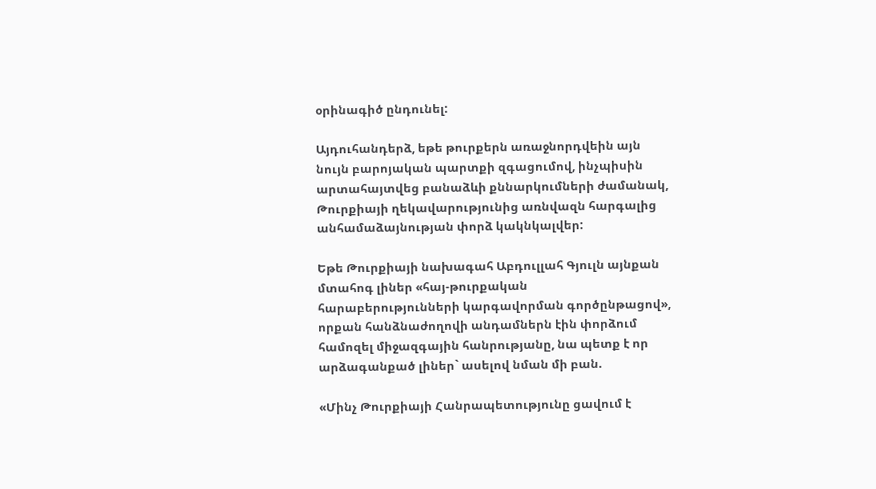օրինագիծ ընդունել:

Այդուհանդերձ, եթե թուրքերն առաջնորդվեին այն նույն բարոյական պարտքի զգացումով, ինչպիսին արտահայտվեց բանաձևի քննարկումների ժամանակ, Թուրքիայի ղեկավարությունից առնվազն հարգալից անհամաձայնության փորձ կակնկալվեր:

Եթե Թուրքիայի նախագահ Աբդուլլահ Գյուլն այնքան մտահոգ լիներ «հայ-թուրքական հարաբերությունների կարգավորման գործընթացով», որքան հանձնաժողովի անդամներն էին փորձում համոզել միջազգային հանրությանը, նա պետք է որ արձագանքած լիներ` ասելով նման մի բան.

«Մինչ Թուրքիայի Հանրապետությունը ցավում է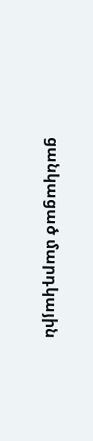ցանկացած մարդկային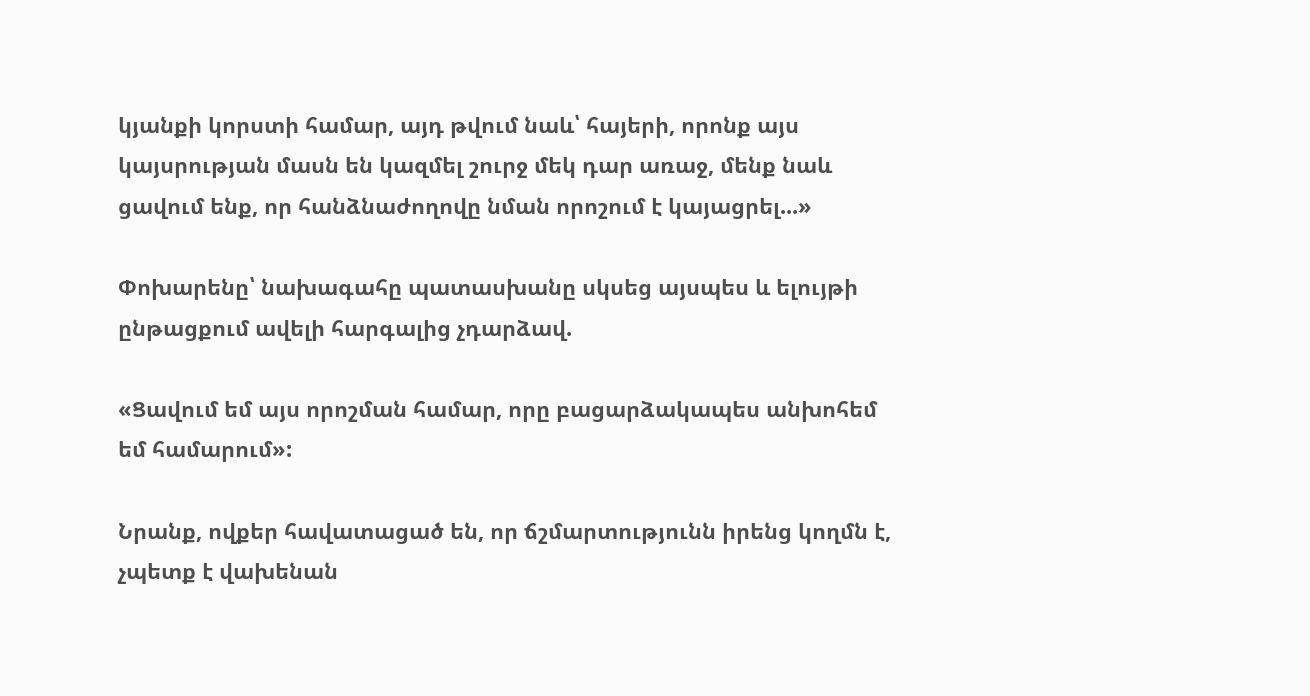կյանքի կորստի համար, այդ թվում նաև՝ հայերի, որոնք այս կայսրության մասն են կազմել շուրջ մեկ դար առաջ, մենք նաև ցավում ենք, որ հանձնաժողովը նման որոշում է կայացրել...»

Փոխարենը՝ նախագահը պատասխանը սկսեց այսպես և ելույթի ընթացքում ավելի հարգալից չդարձավ.

«Ցավում եմ այս որոշման համար, որը բացարձակապես անխոհեմ եմ համարում»:

Նրանք, ովքեր հավատացած են, որ ճշմարտությունն իրենց կողմն է, չպետք է վախենան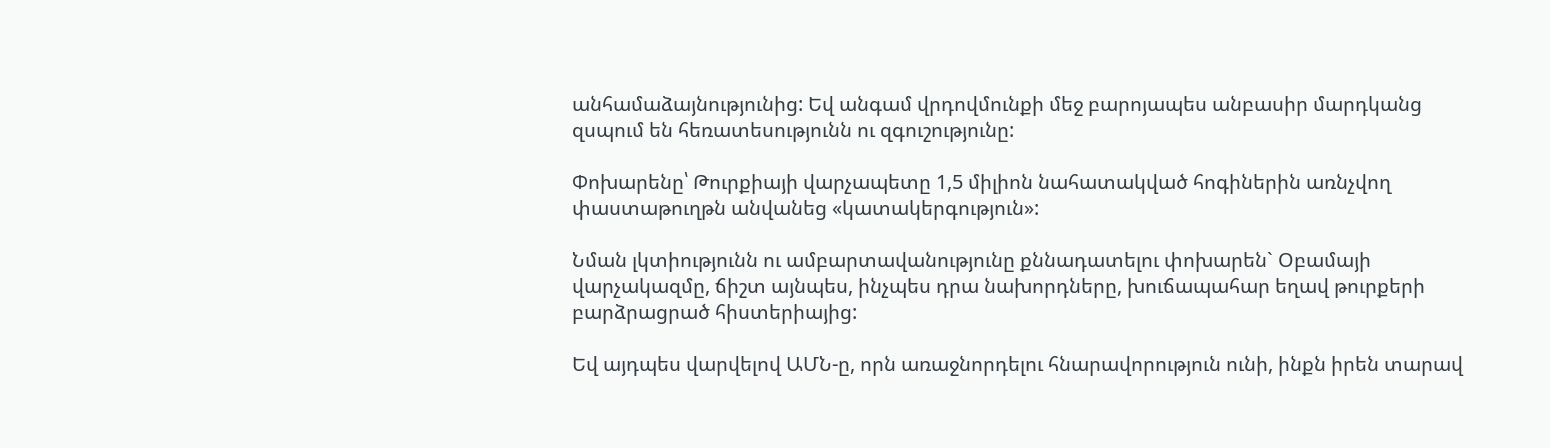անհամաձայնությունից: Եվ անգամ վրդովմունքի մեջ բարոյապես անբասիր մարդկանց զսպում են հեռատեսությունն ու զգուշությունը:

Փոխարենը՝ Թուրքիայի վարչապետը 1,5 միլիոն նահատակված հոգիներին առնչվող փաստաթուղթն անվանեց «կատակերգություն»:

Նման լկտիությունն ու ամբարտավանությունը քննադատելու փոխարեն` Օբամայի վարչակազմը, ճիշտ այնպես, ինչպես դրա նախորդները, խուճապահար եղավ թուրքերի բարձրացրած հիստերիայից:

Եվ այդպես վարվելով ԱՄՆ-ը, որն առաջնորդելու հնարավորություն ունի, ինքն իրեն տարավ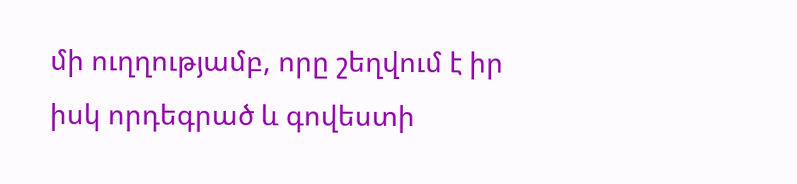մի ուղղությամբ, որը շեղվում է իր իսկ որդեգրած և գովեստի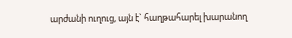արժանի ուղուց, այն է` հաղթահարել խարանող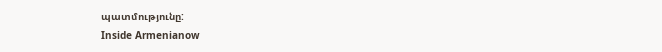պատմությունը:
Inside Armenianow